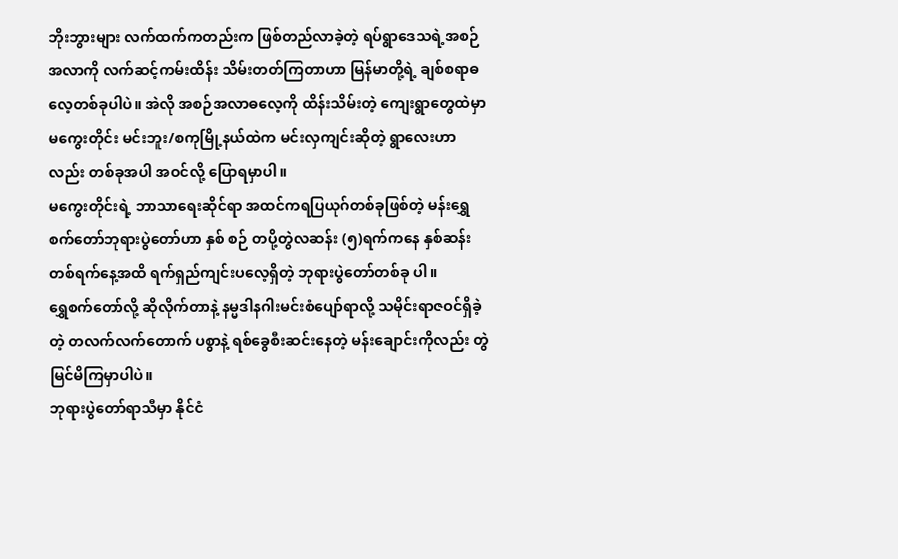ဘိုးဘွားများ လက်ထက်ကတည်းက ဖြစ်တည်လာခဲ့တဲ့ ရပ်ရွာဒေသရဲ့အစဉ်အလာကို လက်ဆင့်ကမ်းထိန်း သိမ်းတတ်ကြတာဟာ မြန်မာတို့ရဲ့ ချစ်စရာဓလေ့တစ်ခုပါပဲ။ အဲလို အစဉ်အလာဓလေ့ကို ထိန်းသိမ်းတဲ့ ကျေးရွာတွေထဲမှာ မကွေးတိုင်း မင်းဘူး/စကုမြို့နယ်ထဲက မင်းလှကျင်းဆိုတဲ့ ရွာလေးဟာလည်း တစ်ခုအပါ အဝင်လို့ ပြောရမှာပါ။
မကွေးတိုင်းရဲ့ ဘာသာရေးဆိုင်ရာ အထင်ကရပြယုဂ်တစ်ခုဖြစ်တဲ့ မန်းရွှေစက်တော်ဘုရားပွဲတော်ဟာ နှစ် စဉ် တပို့တွဲလဆန်း (၅)ရက်ကနေ နှစ်ဆန်းတစ်ရက်နေ့အထိ ရက်ရှည်ကျင်းပလေ့ရှိတဲ့ ဘုရားပွဲတော်တစ်ခု ပါ။
ရွှေစက်တော်လို့ ဆိုလိုက်တာနဲ့ နမ္မဒါနဂါးမင်းစံပျော်ရာလို့ သမိုင်းရာဇဝင်ရှိခဲ့တဲ့ တလက်လက်တောက် ပစွာနဲ့ ရစ်ခွေစီးဆင်းနေတဲ့ မန်းချောင်းကိုလည်း တွဲမြင်မိကြမှာပါပဲ။
ဘုရားပွဲတော်ရာသီမှာ နိုင်ငံ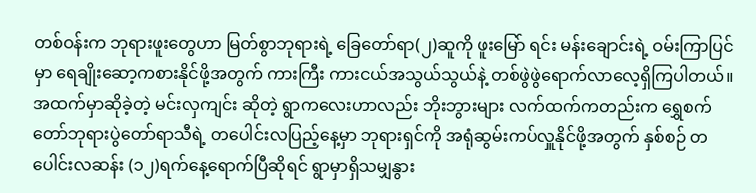တစ်ဝန်းက ဘုရားဖူးတွေဟာ မြတ်စွာဘုရားရဲ့ ခြေတော်ရာ(၂)ဆူကို ဖူးမြော် ရင်း မန်းချောင်းရဲ့ ဝမ်းကြာပြင်မှာ ရေချိုးဆော့ကစားနိုင်ဖို့အတွက် ကားကြီး ကားငယ်အသွယ်သွယ်နဲ့ တစ်ဖွဲဖွဲရောက်လာလေ့ရှိကြပါတယ်။
အထက်မှာဆိုခဲ့တဲ့ မင်းလှကျင်း ဆိုတဲ့ ရွာကလေးဟာလည်း ဘိုးဘွားများ လက်ထက်ကတည်းက ရွှေစက် တော်ဘုရားပွဲတော်ရာသီရဲ့ တပေါင်းလပြည့်နေ့မှာ ဘုရားရှင်ကို အရုံဆွမ်းကပ်လှူနိုင်ဖို့အတွက် နှစ်စဉ် တပေါင်းလဆန်း (၁၂)ရက်နေ့ရောက်ပြီဆိုရင် ရွာမှာရှိသမျှနွား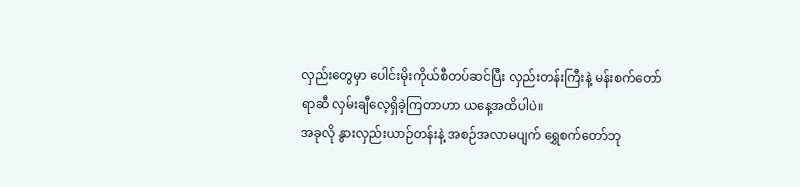လှည်းတွေမှာ ပေါင်းမိုးကိုယ်စီတပ်ဆင်ပြီး လှည်းတန်းကြီးနဲ့ မန်းစက်တော်ရာဆီ လှမ်းချီလေ့ရှိခဲ့ကြတာဟာ ယနေ့အထိပါပဲ။
အခုလို နွားလှည်းယာဉ်တန်းနဲ့ အစဉ်အလာမပျက် ရွှေစက်တော်ဘု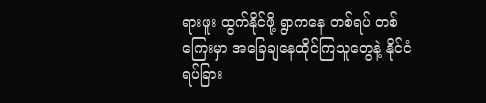ရားဖူး ထွက်နိုင်ဖို့ ရွာကနေ တစ်ရပ် တစ်ကြေးမှာ အခြေချနေထိုင်ကြသူတွေနဲ့ နိုင်ငံရပ်ခြား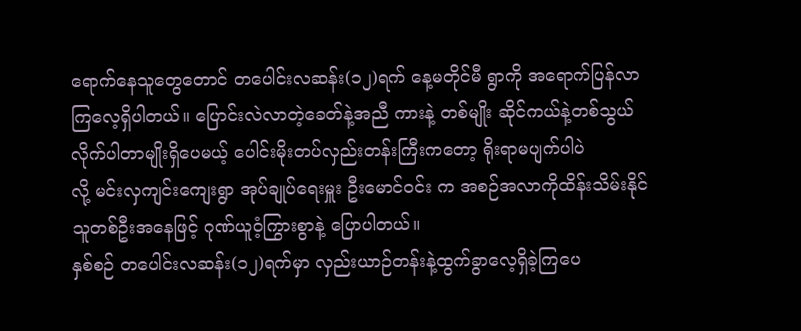ရောက်နေသူတွေတောင် တပေါင်းလဆန်း(၁၂)ရက် နေ့မတိုင်မီ ရွာကို အရောက်ပြန်လာကြလေ့ရှိပါတယ်။ ပြောင်းလဲလာတဲ့ခေတ်နဲ့အညီ ကားနဲ့ တစ်မျိုး ဆိုင်ကယ်နဲ့တစ်သွယ် လိုက်ပါတာမျိုးရှိပေမယ့် ပေါင်းမိုးတပ်လှည်းတန်းကြီးကတော့ ရိုးရာမပျက်ပါပဲ
လို့ မင်းလှကျင်းကျေးရွာ အုပ်ချုပ်ရေးမှူး ဦးမောင်ဝင်း က အစဉ်အလာကိုထိန်းသိမ်းနိုင်သူတစ်ဦးအနေဖြင့် ဂုဏ်ယူဝံ့ကြွားစွာနဲ့ ပြောပါတယ်။
နှစ်စဉ် တပေါင်းလဆန်း(၁၂)ရက်မှာ လှည်းယာဉ်တန်းနဲ့ထွက်ခွာလေ့ရှိခဲ့ကြပေ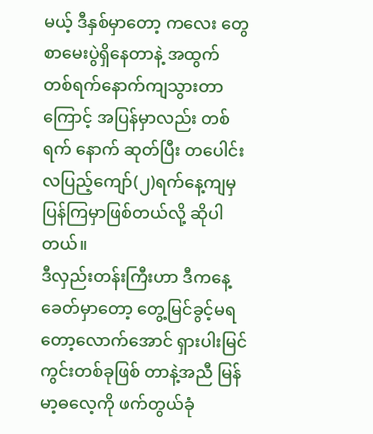မယ့် ဒီနှစ်မှာတော့ ကလေး တွေ စာမေးပွဲရှိနေတာနဲ့ အထွက် တစ်ရက်နောက်ကျသွားတာကြောင့် အပြန်မှာလည်း တစ်ရက် နောက် ဆုတ်ပြီး တပေါင်းလပြည့်ကျော်(၂)ရက်နေ့ကျမှ ပြန်ကြမှာဖြစ်တယ်လို့ ဆိုပါတယ်။
ဒီလှည်းတန်းကြီးဟာ ဒီကနေ့ခေတ်မှာတော့ တွေ့မြင်ခွင့်မရတော့လောက်အောင် ရှားပါးမြင်ကွင်းတစ်ခုဖြစ် တာနဲ့အညီ မြန်မာ့ဓလေ့ကို ဖက်တွယ်ခုံ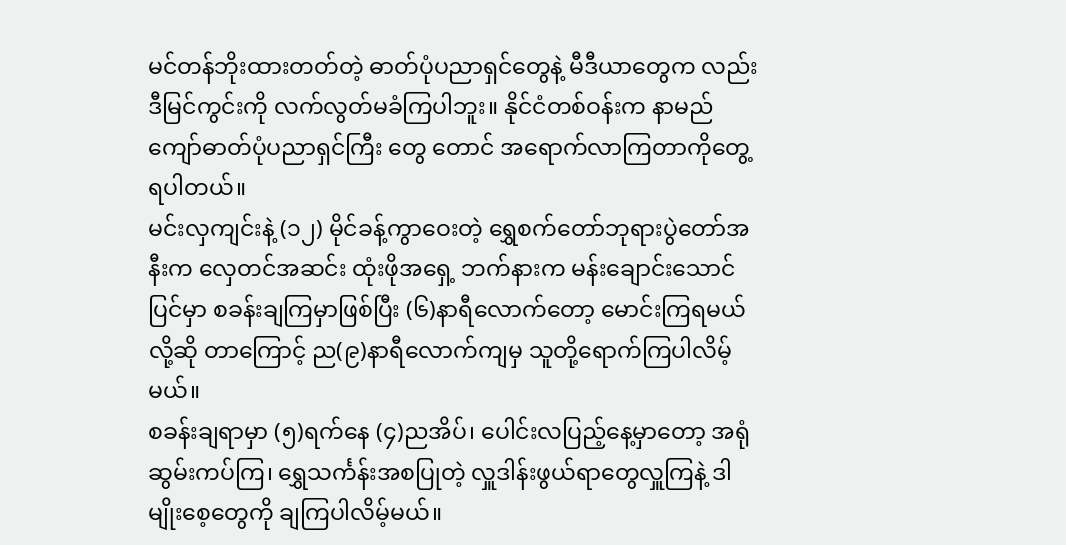မင်တန်ဘိုးထားတတ်တဲ့ ဓာတ်ပုံပညာရှင်တွေနဲ့ မီဒီယာတွေက လည်း ဒီမြင်ကွင်းကို လက်လွတ်မခံကြပါဘူး။ နိုင်ငံတစ်ဝန်းက နာမည်ကျော်ဓာတ်ပုံပညာရှင်ကြီး တွေ တောင် အရောက်လာကြတာကိုတွေ့ရပါတယ်။
မင်းလှကျင်းနဲ့ (၁၂) မိုင်ခန့်ကွာဝေးတဲ့ ရွှေစက်တော်ဘုရားပွဲတော်အနီးက လှေတင်အဆင်း ထုံးဖိုအရှေ့ ဘက်နားက မန်းချောင်းသောင်ပြင်မှာ စခန်းချကြမှာဖြစ်ပြီး (၆)နာရီလောက်တော့ မောင်းကြရမယ်လို့ဆို တာကြောင့် ည(၉)နာရီလောက်ကျမှ သူတို့ရောက်ကြပါလိမ့်မယ်။
စခန်းချရာမှာ (၅)ရက်နေ (၄)ညအိပ်၊ ပေါင်းလပြည့်နေ့မှာတော့ အရုံဆွမ်းကပ်ကြ၊ ရွှေသင်္ကန်းအစပြုတဲ့ လှူဒါန်းဖွယ်ရာတွေလှူကြနဲ့ ဒါမျိုးစေ့တွေကို ချကြပါလိမ့်မယ်။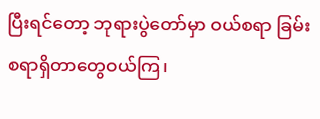ပြီးရင်တော့ ဘုရားပွဲတော်မှာ ဝယ်စရာ ခြမ်း စရာရှိတာတွေဝယ်ကြ၊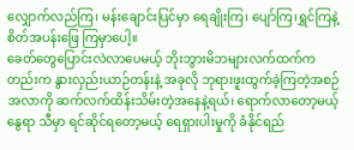လျှောက်လည်ကြ၊ မန်းချောင်းပြင်မှာ ရေချိုးကြ၊ ပျော်ကြ၊ရွှင်ကြနဲ့ စိတ်အပန်းဖြေ ကြမှာပေါ့။
ခေတ်တွေပြောင်းလဲလာပေမယ့် ဘိုးဘွားမိဘများလက်ထက်ကတည်းက နွားလှည်းယာဉ်တန်းနဲ့ အခုလို ဘုရားဖူးထွက်ခဲ့ကြတဲ့အစဉ်အလာကို ဆက်လက်ထိန်းသိမ်းတဲ့အနေနဲ့ရယ်၊ ရောက်လာတော့မယ့်နွေရာ သီမှာ ရင်ဆိုင်ရတော့မယ့် ရေရှားပါးမှုကို ခံနိုင်ရည်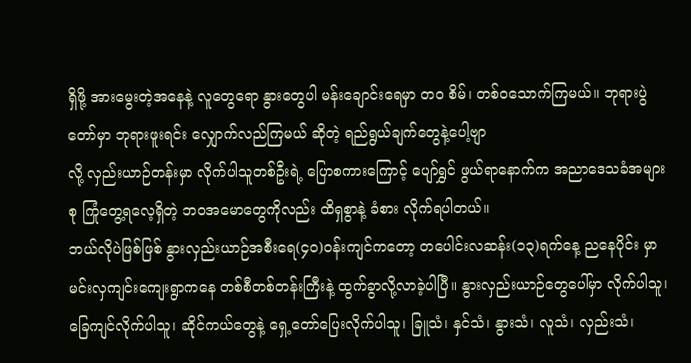ရှိဖို့ အားမွေးတဲ့အနေနဲ့ လူတွေရော နွားတွေပါ မန်းချောင်းရေမှာ တဝ စိမ်၊ တစ်ဝသောက်ကြမယ်။ ဘုရားပွဲတော်မှာ ဘုရားဖူးရင်း လျှောက်လည်ကြမယ် ဆိုတဲ့ ရည်ရွယ်ချက်တွေနဲ့ပေါ့ဗျာ
လို့ လှည်းယာဉ်တန်းမှာ လိုက်ပါသူတစ်ဦးရဲ့ ပြောစကားကြောင့် ပျော်ရွှင် ဖွယ်ရာနောက်က အညာဒေသခံအများစု ကြုံတွေ့ရလေ့ရှိတဲ့ ဘဝအမောတွေကိုလည်း ထိရှစွာနဲ့ ခံစား လိုက်ရပါတယ်။
ဘယ်လိုပဲဖြစ်ဖြစ် နွားလှည်းယာဉ်အစီးရေ(၄၀)ဝန်းကျင်ကတော့ တပေါင်းလဆန်း(၁၃)ရက်နေ့ ညနေပိုင်း မှာ မင်းလှကျင်းကျေးရွာကနေ တစ်စီတစ်တန်းကြီးနဲ့ ထွက်ခွာလို့လာခဲ့ပါပြီ။ နွားလှည်းယာဉ်တွေပေါ်မှာ လိုက်ပါသူ၊ ခြေကျင်လိုက်ပါသူ၊ ဆိုင်ကယ်တွေနဲ့ ရှေ့တော်ပြေးလိုက်ပါသူ၊ ခြူသံ၊ နှင်သံ၊ နွားသံ၊ လူသံ၊ လှည်းသံ၊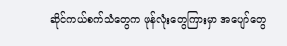ဆိုင်ကယ်စက်သံတွေက ဖုန်လုံးတွေကြားမှာ အပျော်တွေ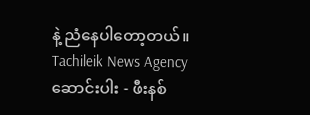နဲ့ ညံနေပါတော့တယ်။
Tachileik News Agency
ဆောင်းပါး - ဖီးနစ်